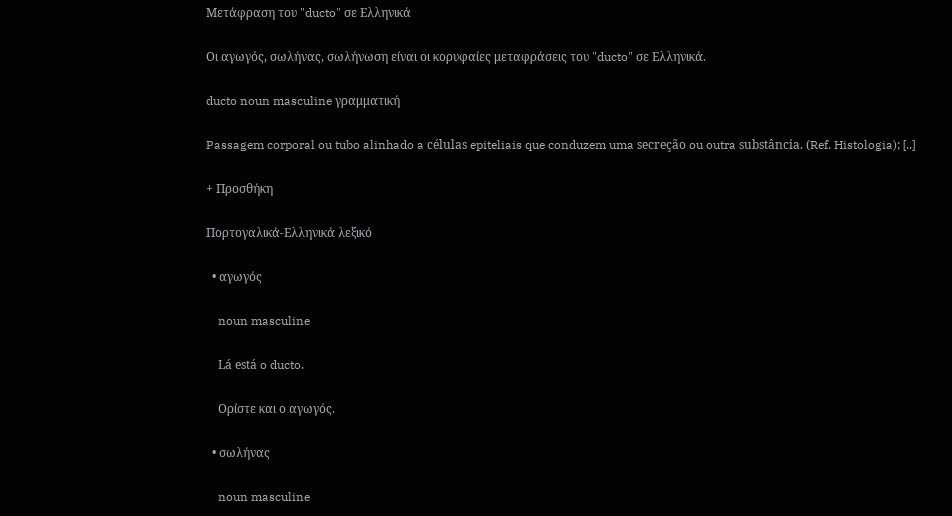Μετάφραση του "ducto" σε Ελληνικά

Οι αγωγός, σωλήνας, σωλήνωση είναι οι κορυφαίες μεταφράσεις του "ducto" σε Ελληνικά.

ducto noun masculine γραμματική

Passagem corporal ou tubo alinhado a células epiteliais que conduzem uma secreção ou outra substância. (Ref. Histologia); [..]

+ Προσθήκη

Πορτογαλικά-Ελληνικά λεξικό

  • αγωγός

    noun masculine

    Lá está o ducto.

    Ορίστε και ο αγωγός.

  • σωλήνας

    noun masculine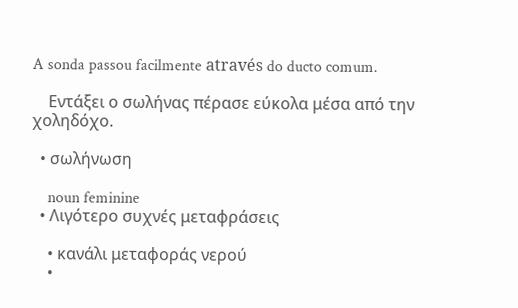A sonda passou facilmente através do ducto comum.

    Εντάξει ο σωλήνας πέρασε εύκολα μέσα από την χοληδόχο.

  • σωλήνωση

    noun feminine
  • Λιγότερο συχνές μεταφράσεις

    • κανάλι μεταφοράς νερού
    •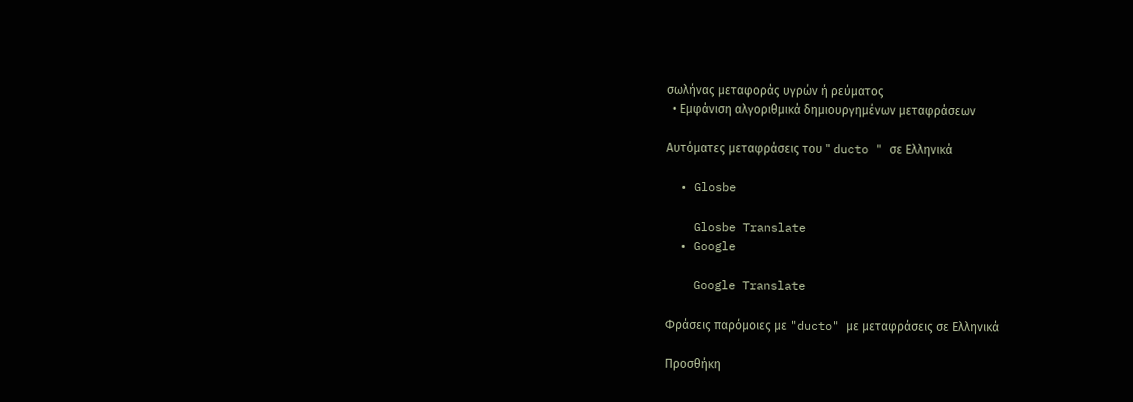σωλήνας μεταφοράς υγρών ή ρεύματος
  • Εμφάνιση αλγοριθμικά δημιουργημένων μεταφράσεων

Αυτόματες μεταφράσεις του " ducto " σε Ελληνικά

  • Glosbe

    Glosbe Translate
  • Google

    Google Translate

Φράσεις παρόμοιες με "ducto" με μεταφράσεις σε Ελληνικά

Προσθήκη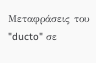Μεταφράσεις του "ducto" σε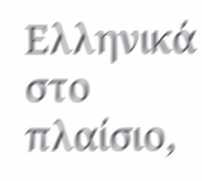Ελληνικά στο πλαίσιο,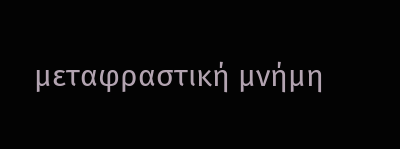μεταφραστική μνήμη